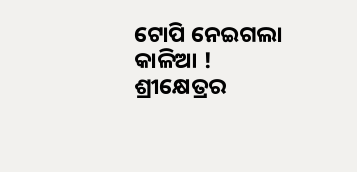ଟୋପି ନେଇଗଲା କାଳିଆ !
ଶ୍ରୀକ୍ଷେତ୍ରର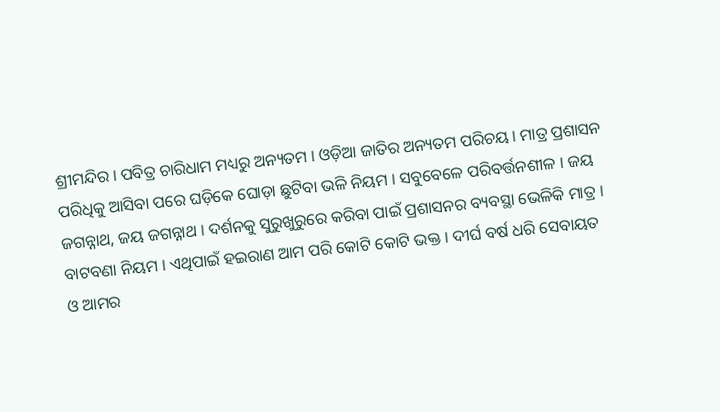ଶ୍ରୀମନ୍ଦିର । ପବିତ୍ର ଚାରିଧାମ ମଧ୍ୟରୁ ଅନ୍ୟତମ । ଓଡ଼ିଆ ଜାତିର ଅନ୍ୟତମ ପରିଚୟ । ମାତ୍ର ପ୍ରଶାସନ ପରିଧିକୁ ଆସିବା ପରେ ଘଡ଼ିକେ ଘୋଡ଼ା ଛୁଟିବା ଭଳି ନିୟମ । ସବୁବେଳେ ପରିବର୍ତ୍ତନଶୀଳ । ଜୟ ଜଗନ୍ନାଥ, ଜୟ ଜଗନ୍ନାଥ । ଦର୍ଶନକୁ ସୁରୁଖୁରୁରେ କରିବା ପାଇଁ ପ୍ରଶାସନର ବ୍ୟବସ୍ଥା ଭେଳିକି ମାତ୍ର । ବାଟବଣା ନିୟମ । ଏଥିପାଇଁ ହଇରାଣ ଆମ ପରି କୋଟି କୋଟି ଭକ୍ତ । ଦୀର୍ଘ ବର୍ଷ ଧରି ସେବାୟତ ଓ ଆମର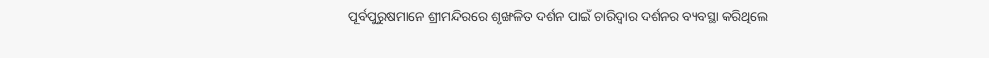ପୂର୍ବପୁରୁଷମାନେ ଶ୍ରୀମନ୍ଦିରରେ ଶୃଙ୍ଖଳିତ ଦର୍ଶନ ପାଇଁ ଚାରିଦ୍ୱାର ଦର୍ଶନର ବ୍ୟବସ୍ଥା କରିଥିଲେ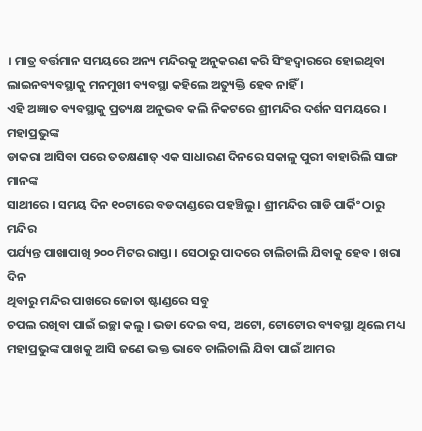। ମାତ୍ର ବର୍ତ୍ତମାନ ସମୟରେ ଅନ୍ୟ ମନ୍ଦିରକୁ ଅନୁକରଣ କରି ସିଂହଦ୍ୱାରରେ ହୋଇଥିବା ଲାଇନବ୍ୟବସ୍ଥାକୁ ମନମୁଖୀ ବ୍ୟବସ୍ଥା କହିଲେ ଅତ୍ୟୁକ୍ତି ହେବ ନାହିଁ ।
ଏହି ଅଜ୍ଞାତ ବ୍ୟବସ୍ଥାକୁ ପ୍ରତ୍ୟକ୍ଷ ଅନୁଭବ କଲି ନିକଟରେ ଶ୍ରୀମନ୍ଦିର ଦର୍ଶନ ସମୟରେ । ମହାପ୍ରଭୁଙ୍କ
ଡାକରା ଆସିବା ପରେ ତତକ୍ଷଣାତ୍ ଏକ ସାଧାରଣ ଦିନରେ ସକାଳୁ ପୁରୀ ବାହାରିଲି ସାଙ୍ଗ ମାନଙ୍କ
ସାଥୀରେ । ସମୟ ଦିନ ୧୦ଟାରେ ବଡଦାଣ୍ଡରେ ପହଞ୍ଚିଲୁ । ଶ୍ରୀମନ୍ଦିର ଗାଡି ପାର୍କିଂ ଠାରୁ ମନ୍ଦିର
ପର୍ଯ୍ୟନ୍ତ ପାଖାପାଖି ୨୦୦ ମିଟର ରାସ୍ତା । ସେଠାରୁ ପାଦରେ ଚାଲିଚାଲି ଯିବାକୁ ହେବ । ଖରା ଦିନ
ଥିବାରୁ ମନ୍ଦିର ପାଖରେ ଜୋତା ଷ୍ଟାଣ୍ଡରେ ସବୁ
ଚପଲ ରଖିବା ପାଇଁ ଇଚ୍ଛା କଲୁ । ଭଡା ଦେଇ ବସ, ଅଟୋ, ଟୋଟୋର ବ୍ୟବସ୍ଥା ଥିଲେ ମଧ୍ୟ
ମହାପ୍ରଭୁଙ୍କ ପାଖକୁ ଆସି ଜଣେ ଭକ୍ତ ଭାବେ ଚାଲିଚାଲି ଯିବା ପାଇଁ ଆମର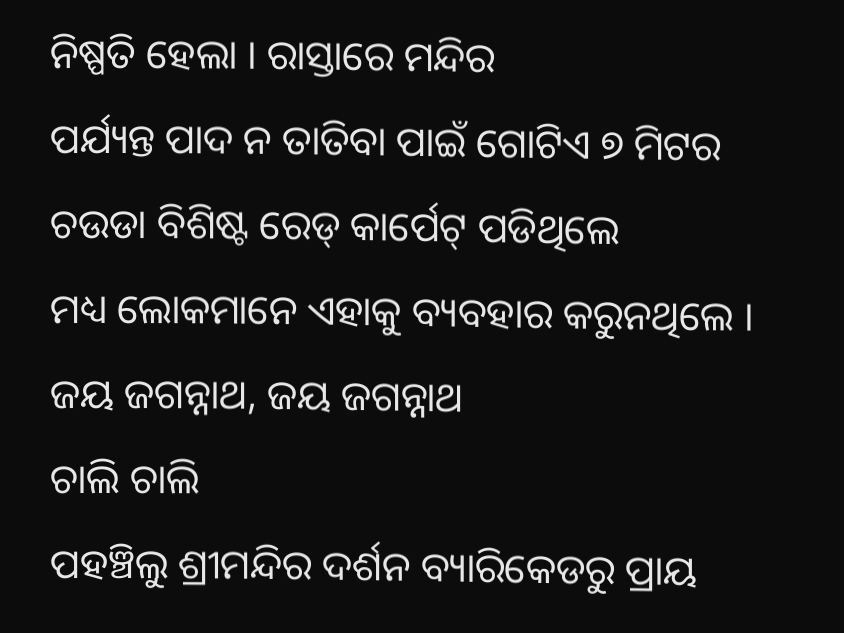ନିଷ୍ପତି ହେଲା । ରାସ୍ତାରେ ମନ୍ଦିର
ପର୍ଯ୍ୟନ୍ତ ପାଦ ନ ତାତିବା ପାଇଁ ଗୋଟିଏ ୭ ମିଟର ଚଉଡା ବିଶିଷ୍ଟ ରେଡ୍ କାର୍ପେଟ୍ ପଡିଥିଲେ
ମଧ୍ୟ ଲୋକମାନେ ଏହାକୁ ବ୍ୟବହାର କରୁନଥିଲେ । ଜୟ ଜଗନ୍ନାଥ, ଜୟ ଜଗନ୍ନାଥ
ଚାଲି ଚାଲି
ପହଞ୍ଚିଲୁ ଶ୍ରୀମନ୍ଦିର ଦର୍ଶନ ବ୍ୟାରିକେଡରୁ ପ୍ରାୟ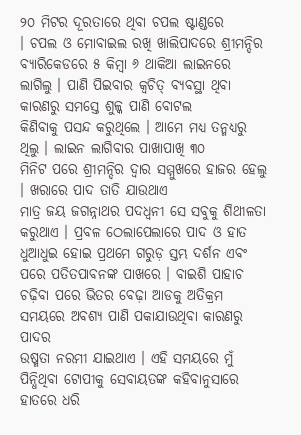୨୦ ମିଟର ଦୂରତାରେ ଥିବା ଚପଲ ଷ୍ଟାଣ୍ଡରେ
। ଚପଲ ଓ ମୋବାଇଲ ରଖି ଖାଲିପାଦରେ ଶ୍ରୀମନ୍ଦିର ବ୍ୟାରିକେଡରେ ୫ କିମ୍ବା ୬ ଥାକିଆ ଲାଇନରେ
ଲାଗିଲୁ । ପାଣି ପିଇବାର କ୍ୱଚିତ୍ ବ୍ୟବସ୍ଥା ଥିବା କାରଣରୁ ସମସ୍ତେ ଶୁଳ୍କ ପାଣି ବୋଟଲ
କିଣିବାକୁ ପସନ୍ଦ କରୁଥିଲେ । ଆମେ ମଧ୍ୟ ତନ୍ମଧ୍ୟରୁ ଥିଲୁ । ଲାଇନ ଲାଗିବାର ପାଖାପାଖି ୩୦
ମିନିଟ ପରେ ଶ୍ରୀମନ୍ଦିର ଦ୍ୱାର ସମ୍ମୁଖରେ ହାଜର ହେଲୁ । ଖରାରେ ପାଦ ତାତି ଯାଉଥାଏ
ମାତ୍ର ଜୟ ଜଗନ୍ନାଥର ପଦଧ୍ୱନୀ ସେ ସବୁକୁ ଶିଥୀଳତା କରୁଥାଏ । ପ୍ରବଳ ଠେଲାପେଲାରେ ପାଦ ଓ ହାତ
ଧୁଆଧୁଇ ହୋଇ ପ୍ରଥମେ ଗରୁଡ଼ ସ୍ତମ୍ଭ ଦର୍ଶନ ଏବଂ ପରେ ପତିତପାବନଙ୍କ ପାଖରେ । ବାଇଶି ପାହାଚ
ଚଢ଼ିବା ପରେ ଭିତର ବେଢ଼ା ଆଡକୁ ଅତିକ୍ରମ ସମୟରେ ଅବଶ୍ୟ ପାଣି ପକାଯାଉଥିବା କାରଣରୁ ପାଦର
ଉଷ୍ମତା ନରମୀ ଯାଇଥାଏ । ଏହି ସମୟରେ ମୁଁ ପିନ୍ଧିଥିବା ଟୋପୀକୁ ସେବାୟତଙ୍କ କହିବାନୁସାରେ
ହାତରେ ଧରି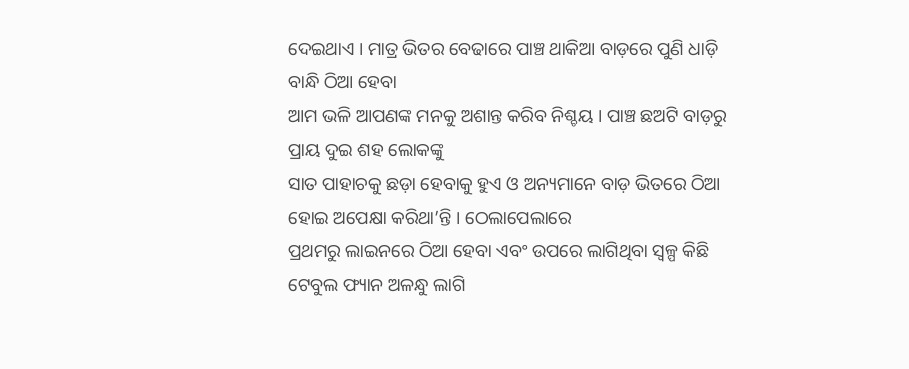ଦେଇଥାଏ । ମାତ୍ର ଭିତର ବେଢାରେ ପାଞ୍ଚ ଥାକିଆ ବାଡ଼ରେ ପୁଣି ଧାଡ଼ି ବାନ୍ଧି ଠିଆ ହେବା
ଆମ ଭଳି ଆପଣଙ୍କ ମନକୁ ଅଶାନ୍ତ କରିବ ନିଶ୍ଚୟ । ପାଞ୍ଚ ଛଅଟି ବାଡ଼ରୁ ପ୍ରାୟ ଦୁଇ ଶହ ଲୋକଙ୍କୁ
ସାତ ପାହାଚକୁ ଛଡ଼ା ହେବାକୁ ହୁଏ ଓ ଅନ୍ୟମାନେ ବାଡ଼ ଭିତରେ ଠିଆ ହୋଇ ଅପେକ୍ଷା କରିଥା’ନ୍ତି । ଠେଲାପେଲାରେ
ପ୍ରଥମରୁ ଲାଇନରେ ଠିଆ ହେବା ଏବଂ ଉପରେ ଲାଗିଥିବା ସ୍ୱଳ୍ପ କିଛି ଟେବୁଲ ଫ୍ୟାନ ଅଳନ୍ଧୁ ଲାଗି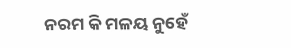ନରମ କି ମଳୟ ନୁହେଁ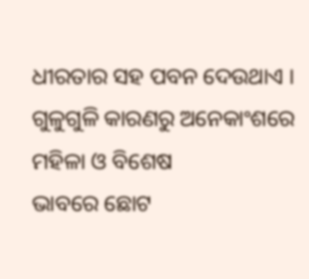ଧୀରତାର ସହ ପବନ ଦେଉଥାଏ । ଗୁଳୁଗୁଳି କାରଣରୁ ଅନେକାଂଶରେ ମହିଳା ଓ ବିଶେଷ
ଭାବରେ ଛୋଟ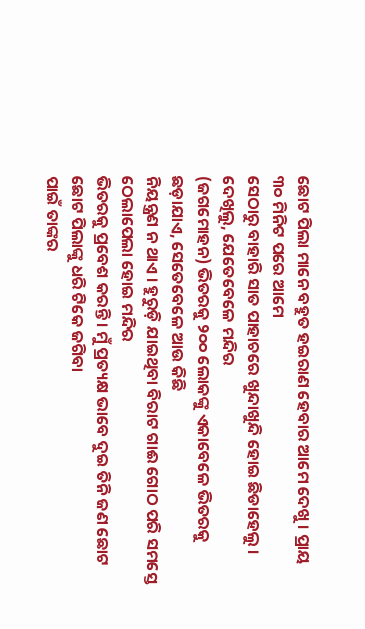ଛୋଟ ପିଲା ମାନେ ବହୁତ ହଇରାଣ ହେବାର ଆମେ ଦେଖୁ । ପ୍ରାୟ ୩୦ ମିନିଟ ପରେ ଆମେ
ସେଠାରୁ ବାହାରି ସାତ ପାହାଚରେ ଖୁନ୍ଦାଖୁନ୍ଦି ହୋଇ ଛିଡାହେଲୁ । ଦେଖିଲୁ, ଯେତେବେଳେ ମନ୍ଦିର
(ଜଗମୋହନ) ଭିତରକୁ ୨୦୦ ଲୋକଙ୍କୁ ଏକାବେଳେ ଭିତରକୁ ଛଡ଼ାଯାଏ, ସେତେବେଳେ ଆଉ କିଛି
ନିୟନ୍ତ୍ରଣ ନ ଥାଏ । ହୁରୁଡ଼ି ଯାଇଥିବା ବିରାଟ ଗାଈ ଗୋଠ ପରି ସମସ୍ତେ ଠେଲାପେଲା ହୋଇ ମନ୍ଦିର
ଭିତରକୁ ପ୍ରବେଶ କରନ୍ତି। ମୁଁ ପ୍ରତ୍ୟକ୍ଷ ଭାବେ ଦୁଇ ତିନି ଜଣ ଛୋଟ ଛୋଟ ପିଲାଙ୍କୁ ଧରି ଟିକେ ଜଗିବା
ପାଇଁ ତାଙ୍କର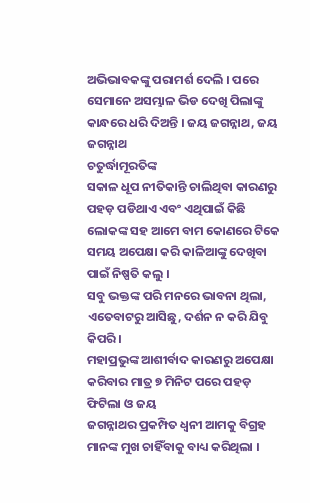ଅଭିଭାବକଙ୍କୁ ପରାମର୍ଶ ଦେଲି । ପରେ ସେମାନେ ଅସମ୍ଭାଳ ଭିଡ ଦେଖି ପିଲାଙ୍କୁ
କାନ୍ଧରେ ଧରି ଦିଅନ୍ତି । ଜୟ ଜଗନ୍ନାଥ, ଜୟ ଜଗନ୍ନାଥ
ଚତୁର୍ଦ୍ଧାମୂରତିଙ୍କ
ସକାଳ ଧୂପ ନୀତିକାନ୍ତି ଚାଲିଥିବା କାରଣରୁ ପହଡ଼ ପଡିଥାଏ ଏବଂ ଏଥିପାଇଁ କିଛି ଲୋକଙ୍କ ସହ ଆମେ ବାମ କୋଣରେ ଟିକେ ସମୟ ଅପେକ୍ଷା କରି କାଳିଆଙ୍କୁ ଦେଖିବା ପାଇଁ ନିଷ୍ପତି କଲୁ ।
ସବୁ ଭକ୍ତଙ୍କ ପରି ମନରେ ଭାବନା ଥିଲା, ଏତେବାଟରୁ ଆସିଛୁ, ଦର୍ଶନ ନ କରି ଯିବୁ କିପରି ।
ମହାପ୍ରଭୁଙ୍କ ଆଶୀର୍ବାଦ କାରଣରୁ ଅପେକ୍ଷା କରିବାର ମାତ୍ର ୭ ମିନିଟ ପରେ ପହଡ଼ ଫିଟିଲା ଓ ଜୟ
ଜଗନ୍ନାଥର ପ୍ରକମ୍ପିତ ଧ୍ୱନୀ ଆମକୁ ବିଗ୍ରହ ମାନଙ୍କ ମୁଖ ଚାହିଁବାକୁ ବାଧ୍ୟ କରିଥିଲା ।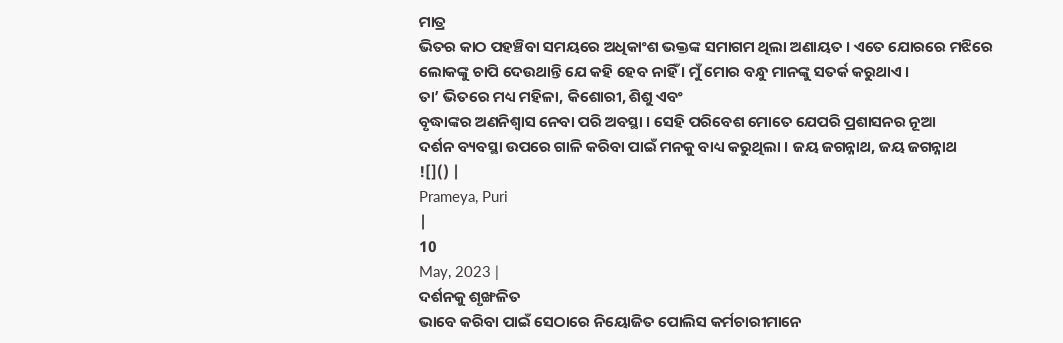ମାତ୍ର
ଭିତର କାଠ ପହଞ୍ଚିବା ସମୟରେ ଅଧିକାଂଶ ଭକ୍ତଙ୍କ ସମାଗମ ଥିଲା ଅଣାୟତ । ଏତେ ଯୋରରେ ମଝିରେ
ଲୋକଙ୍କୁ ଚାପି ଦେଉଥାନ୍ତି ଯେ କହି ହେବ ନାହିଁ । ମୁଁ ମୋର ବନ୍ଧୁ ମାନଙ୍କୁ ସତର୍କ କରୁଥାଏ ।
ତା’ ଭିତରେ ମଧ୍ୟ ମହିଳା, କିଶୋରୀ, ଶିଶୁ ଏବଂ
ବୃଦ୍ଧାଙ୍କର ଅଣନିଶ୍ୱାସ ନେବା ପରି ଅବସ୍ଥା । ସେହି ପରିବେଶ ମୋତେ ଯେପରି ପ୍ରଶାସନର ନୂଆ
ଦର୍ଶନ ବ୍ୟବସ୍ଥା ଉପରେ ଗାଳି କରିବା ପାଇଁ ମନକୁ ବାଧ୍ୟ କରୁଥିଲା । ଜୟ ଜଗନ୍ନାଥ, ଜୟ ଜଗନ୍ନାଥ
![]() |
Prameya, Puri
|
10
May, 2023 |
ଦର୍ଶନକୁ ଶୃଙ୍ଖଳିତ
ଭାବେ କରିବା ପାଇଁ ସେଠାରେ ନିୟୋଜିତ ପୋଲିସ କର୍ମଚାରୀମାନେ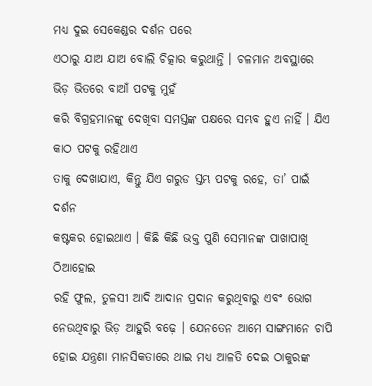ମଧ୍ୟ ଦୁଇ ସେକେଣ୍ଡର ଦର୍ଶନ ପରେ
ଏଠାରୁ ଯାଅ ଯାଅ ବୋଲି ଚିତ୍କାର କରୁଥାନ୍ତି । ଚଳମାନ ଅବସ୍ଥାରେ ଭିଡ଼ ଭିତରେ ବାଆଁ ପଟକୁ ମୁହଁ
କରି ବିଗ୍ରହମାନଙ୍କୁ ଦେଖିବା ସମସ୍ତଙ୍କ ପକ୍ଷରେ ସମ୍ଭବ ହୁଏ ନାହିଁ । ଯିଏ କାଠ ପଟକୁ ରହିଥାଏ
ତାକୁ ଦେଖାଯାଏ, କିନ୍ତୁ ଯିଏ ଗରୁଡ ସ୍ତମ୍ଭ ପଟକୁ ରହେ, ତା’ ପାଇଁ ଦର୍ଶନ
କଷ୍ଟକର ହୋଇଥାଏ । କିଛି କିଛି ଭକ୍ତ ପୁଣି ସେମାନଙ୍କ ପାଖାପାଖି ଠିଆହୋଇ
ରହି ଫୁଲ, ତୁଳସୀ ଆଦି ଆଦାନ ପ୍ରଦାନ କରୁଥିବାରୁ ଏବଂ ଭୋଗ
ନେଉଥିବାରୁ ଭିଡ଼ ଆହୁରି ବଢ଼େ । ଯେନତେନ ଆମେ ସାଙ୍ଗମାନେ ଚାପି ହୋଇ ଯନ୍ତ୍ରଣା ମାନସିକତାରେ ଥାଇ ମଧ୍ୟ ଆଳତି ଦେଇ ଠାକୁରଙ୍କ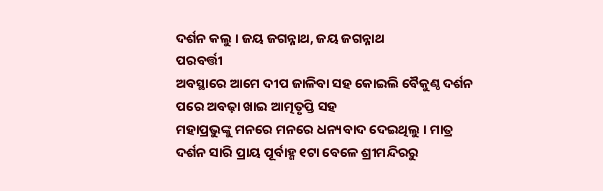ଦର୍ଶନ କଲୁ । ଜୟ ଜଗନ୍ନାଥ, ଜୟ ଜଗନ୍ନାଥ
ପରବର୍ତ୍ତୀ
ଅବସ୍ଥାରେ ଆମେ ଦୀପ ଜାଳିବା ସହ କୋଇଲି ବୈକୁଣ୍ଠ ଦର୍ଶନ ପରେ ଅବଢ଼ା ଖାଇ ଆତ୍ମତୃପ୍ତି ସହ
ମହାପ୍ରଭୁଙ୍କୁ ମନରେ ମନରେ ଧନ୍ୟବାଦ ଦେଇଥିଲୁ । ମାତ୍ର ଦର୍ଶନ ସାରି ପ୍ରାୟ ପୂର୍ବାହ୍ଣ ୧ଟା ବେଳେ ଶ୍ରୀମନ୍ଦିରରୁ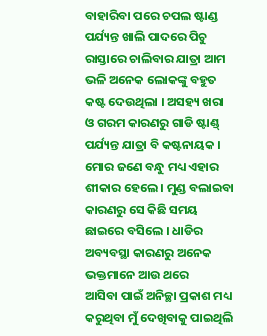ବାହାରିବା ପରେ ଚପଲ ଷ୍ଟାଣ୍ଡ ପର୍ଯ୍ୟନ୍ତ ଖାଲି ପାଦରେ ପିଚୁ ରାସ୍ତାରେ ଚାଲିବାର ଯାତ୍ରା ଆମ
ଭଳି ଅନେକ ଲୋକଙ୍କୁ ବହୁତ କଷ୍ଟ ଦେଉଥିଲା । ଅସହ୍ୟ ଖରା ଓ ଗରମ କାରଣରୁ ଗାଡି ଷ୍ଟାଣ୍ଡ୍
ପର୍ଯ୍ୟନ୍ତ ଯାତ୍ରା ବି କଷ୍ଟନାୟକ । ମୋର ଜଣେ ବନ୍ଧୁ ମଧ୍ୟ ଏହାର ଶୀକାର ହେଲେ । ମୁଣ୍ଡ ବଲାଇବା
କାରଣରୁ ସେ କିଛି ସମୟ ଛାଇରେ ବସିଲେ । ଧାଡିର ଅବ୍ୟବସ୍ଥା କାରଣରୁ ଅନେକ ଭକ୍ତମାନେ ଆଉ ଥରେ
ଆସିବା ପାଇଁ ଅନିଚ୍ଛା ପ୍ରକାଶ ମଧ୍ୟ କରୁଥିବା ମୁଁ ଦେଖିବାକୁ ପାଇଥିଲି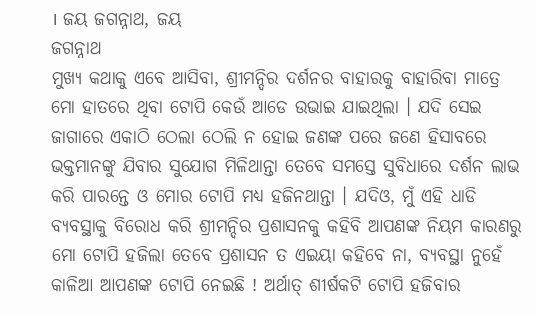। ଜୟ ଜଗନ୍ନାଥ, ଜୟ
ଜଗନ୍ନାଥ
ମୁଖ୍ୟ କଥାକୁ ଏବେ ଆସିବା, ଶ୍ରୀମନ୍ଦିର ଦର୍ଶନର ବାହାରକୁ ବାହାରିବା ମାତ୍ରେ ମୋ ହାତରେ ଥିବା ଟୋପି କେଉଁ ଆଡେ ଉଭାଇ ଯାଇଥିଲା । ଯଦି ସେଇ ଜାଗାରେ ଏକାଠି ଠେଲା ଠେଲି ନ ହୋଇ ଜଣଙ୍କ ପରେ ଜଣେ ହିସାବରେ ଭକ୍ତମାନଙ୍କୁ ଯିବାର ସୁଯୋଗ ମିଳିଥାନ୍ତା ତେବେ ସମସ୍ତେ ସୁବିଧାରେ ଦର୍ଶନ ଲାଭ କରି ପାରନ୍ତେ ଓ ମୋର ଟୋପି ମଧ୍ୟ ହଜିନଥାନ୍ତା । ଯଦିଓ, ମୁଁ ଏହି ଧାଡି ବ୍ୟବସ୍ଥାକୁ ବିରୋଧ କରି ଶ୍ରୀମନ୍ଦିର ପ୍ରଶାସନକୁ କହିବି ଆପଣଙ୍କ ନିୟମ କାରଣରୁ ମୋ ଟୋପି ହଜିଲା ତେବେ ପ୍ରଶାସନ ତ ଏଇୟା କହିବେ ନା, ବ୍ୟବସ୍ଥା ନୁହେଁ କାଳିଆ ଆପଣଙ୍କ ଟୋପି ନେଇଛି ! ଅର୍ଥାତ୍ ଶୀର୍ଷକଟି ଟୋପି ହଜିବାର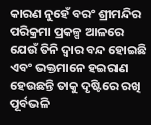କାରଣ ନୁହେଁ ବରଂ ଶ୍ରୀମନ୍ଦିର ପରିକ୍ରମା ପ୍ରକଳ୍ପ ଆଳରେ ଯେଉଁ ତିନି ଦ୍ୱାର ବନ୍ଦ ହୋଇଛି ଏବଂ ଭକ୍ତମାନେ ହଇରାଣ ହେଉଛନ୍ତି ତାକୁ ଦୃଷ୍ଟିରେ ରଖି ପୂର୍ବଭଳି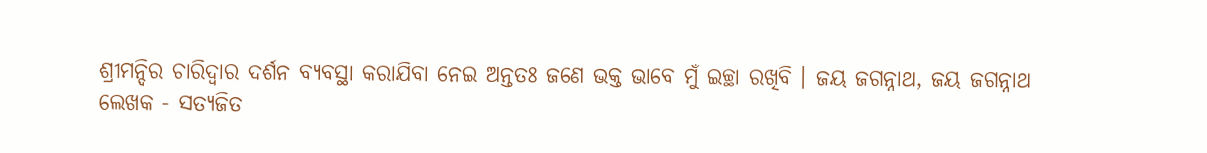ଶ୍ରୀମନ୍ଦିର ଚାରିଦ୍ୱାର ଦର୍ଶନ ବ୍ୟବସ୍ଥା କରାଯିବା ନେଇ ଅନ୍ତତଃ ଜଣେ ଭକ୍ତ ଭାବେ ମୁଁ ଇଚ୍ଛା ରଖିବି । ଜୟ ଜଗନ୍ନାଥ, ଜୟ ଜଗନ୍ନାଥ
ଲେଖକ - ସତ୍ୟଜିତ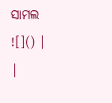ସାମଲ
![]() |
|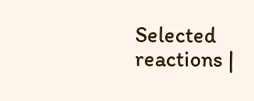Selected reactions |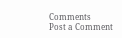Comments
Post a Comment